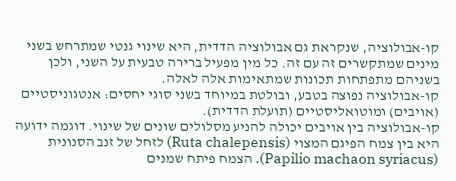קו-אבולוציה, שנקראת גם אבולוציה הדדית, היא שינוי גנטי שמתרחש בשני מינים שמתקשרים זה עם זה. כל מין מפעיל ברירה טבעית על השני, ולכן בשניהם מתפתחות תכונות שמתאימות אלה לאלה.
קו-אבולוציה נפוצה בטבע, ובולטת במיוחד בשני סוגי יחסים: אנטגוניסטיים (אויבים) ומוטואליסטיים (תועלת הדדית).
קו-אבולוציה בין אויבים יכולה להניע מסלולים שונים של שינוי. דוגמה ידועה היא בין צמח הפיגם המצוי (Ruta chalepensis) לזחל של זנב הסנונית (Papilio machaon syriacus). הצמח פיתח שמנים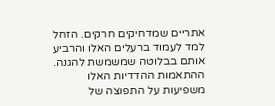אתריים שמדחיקים חרקים. הזחל למד לעמוד ברעלים האלו והרביע אותם בבלוטה שמשמשת להגנה. ההתאמות ההדדיות האלו משפיעות על התפוצה של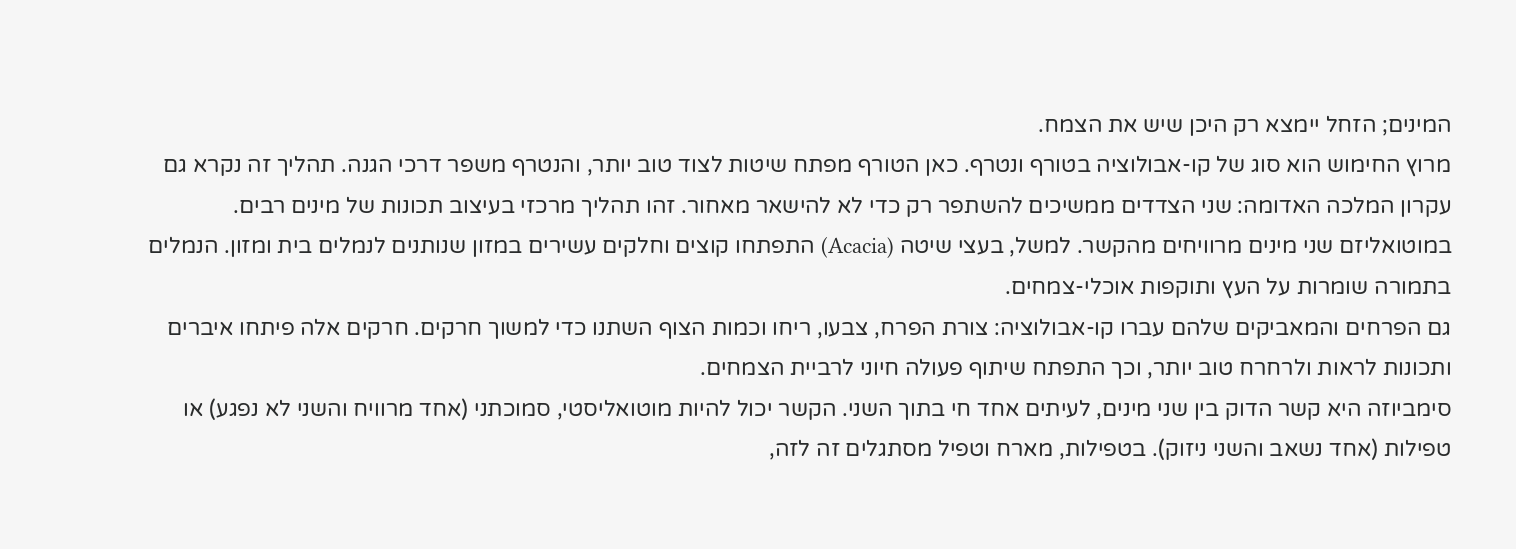המינים; הזחל יימצא רק היכן שיש את הצמח.
מרוץ החימוש הוא סוג של קו-אבולוציה בטורף ונטרף. כאן הטורף מפתח שיטות לצוד טוב יותר, והנטרף משפר דרכי הגנה. תהליך זה נקרא גם עקרון המלכה האדומה: שני הצדדים ממשיכים להשתפר רק כדי לא להישאר מאחור. זהו תהליך מרכזי בעיצוב תכונות של מינים רבים.
במוטואליזם שני מינים מרוויחים מהקשר. למשל, בעצי שיטה (Acacia) התפתחו קוצים וחלקים עשירים במזון שנותנים לנמלים בית ומזון. הנמלים בתמורה שומרות על העץ ותוקפות אוכלי-צמחים.
גם הפרחים והמאביקים שלהם עברו קו-אבולוציה: צורת הפרח, צבעו, ריחו וכמות הצוף השתנו כדי למשוך חרקים. חרקים אלה פיתחו איברים ותכונות לראות ולרחרח טוב יותר, וכך התפתח שיתוף פעולה חיוני לרביית הצמחים.
סימביוזה היא קשר הדוק בין שני מינים, לעיתים אחד חי בתוך השני. הקשר יכול להיות מוטואליסטי, סמוכתני (אחד מרוויח והשני לא נפגע) או טפילות (אחד נשאב והשני ניזוק). בטפילות, מארח וטפיל מסתגלים זה לזה,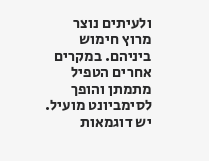ולעיתים נוצר מרוץ חימוש ביניהם. במקרים אחרים הטפיל מתמתן והופך לסימביונט מועיל.
יש דוגמאות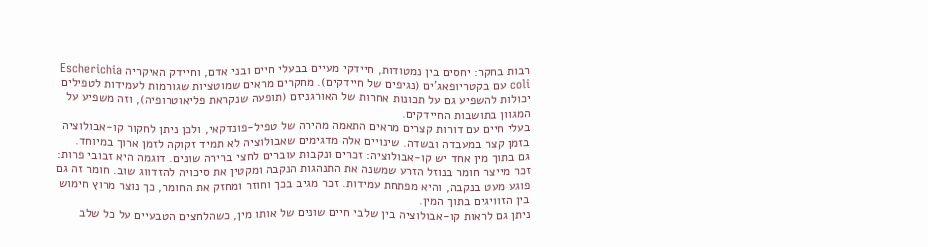רבות בחקר: יחסים בין נמטודות, חיידקי מעיים בבעלי חיים ובני אדם, וחיידק האיקריה Escherichia coli עם בקטריופאג'ים (נגיפים של חיידקים). מחקרים מראים שמוטציות שגורמות לעמידות לטפילים יכולות להשפיע גם על תכונות אחרות של האורגניזם (תופעה שנקראת פליאוטרופיה), וזה משפיע על המגוון בתושבות החיידקים.
בעלי חיים עם דורות קצרים מראים התאמה מהירה של טפיל-פונדקאי, ולכן ניתן לחקור קו-אבולוציה בזמן קצר במעבדה ובשדה. שינויים אלה מדגימים שאבולוציה לא תמיד זקוקה לזמן ארוך במיוחד.
גם בתוך מין אחד יש קו-אבולוציה: זכרים ונקבות עוברים לחצי ברירה שונים. דוגמה היא זבובי פרות: זכר מייצר חומר בנוזל הזרע שמשנה את התנהגות הנקבה ומקטין את סיכויה להזדווג שוב. חומר זה גם פוגע מעט בנקבה, והיא מפתחת עמידות. זכר מגיב בכך וחוזר ומחזק את החומר, כך נוצר מרוץ חימוש בין הזוויגים בתוך המין.
ניתן גם לראות קו-אבולוציה בין שלבי חיים שונים של אותו מין, כשהלחצים הטבעיים על כל שלב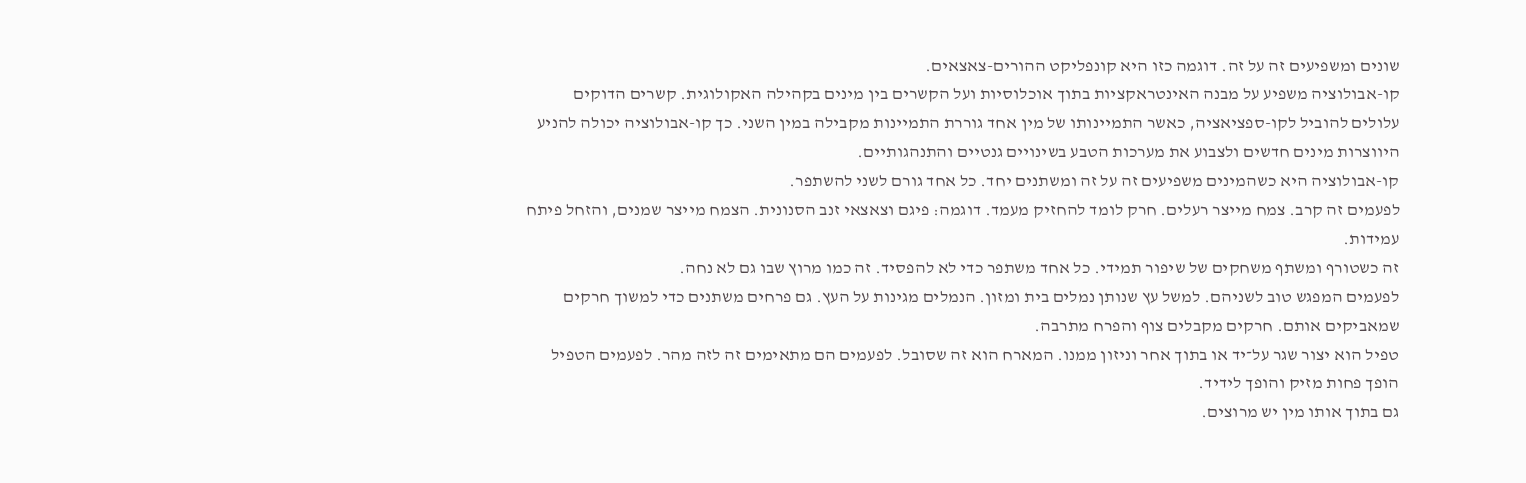שונים ומשפיעים זה על זה. דוגמה כזו היא קונפליקט ההורים-צאצאים.
קו-אבולוציה משפיע על מבנה האינטראקציות בתוך אוכלוסיות ועל הקשרים בין מינים בקהילה האקולוגית. קשרים הדוקים עלולים להוביל לקו-ספציאציה, כאשר התמיינותו של מין אחד גוררת התמיינות מקבילה במין השני. כך קו-אבולוציה יכולה להניע היווצרות מינים חדשים ולצבוע את מערכות הטבע בשינויים גנטיים והתנהגותיים.
קו-אבולוציה היא כשהמינים משפיעים זה על זה ומשתנים יחד. כל אחד גורם לשני להשתפר.
לפעמים זה קרב. צמח מייצר רעלים. חרק לומד להחזיק מעמד. דוגמה: פיגם וצאצאי זנב הסנונית. הצמח מייצר שמנים, והזחל פיתח עמידות.
זה כשטורף ומשתף משחקים של שיפור תמידי. כל אחד משתפר כדי לא להפסיד. זה כמו מרוץ שבו גם לא נחה.
לפעמים המפגש טוב לשניהם. למשל עץ שנותן נמלים בית ומזון. הנמלים מגינות על העץ. גם פרחים משתנים כדי למשוך חרקים שמאביקים אותם. חרקים מקבלים צוף והפרח מתרבה.
טפיל הוא יצור שגר על־יד או בתוך אחר וניזון ממנו. המארח הוא זה שסובל. לפעמים הם מתאימים זה לזה מהר. לפעמים הטפיל הופך פחות מזיק והופך לידיד.
גם בתוך אותו מין יש מרוצים.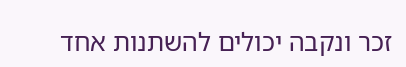זכר ונקבה יכולים להשתנות אחד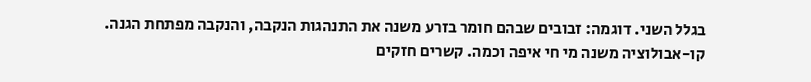בגלל השני. דוגמה: זבובים שבהם חומר בזרע משנה את התנהגות הנקבה, והנקבה מפתחת הגנה.
קו-אבולוציה משנה מי חי איפה וכמה. קשרים חזקים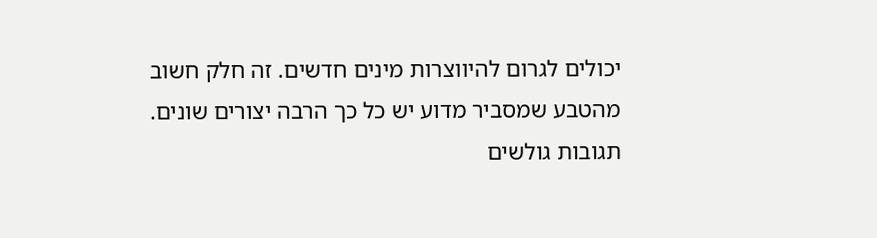יכולים לגרום להיווצרות מינים חדשים. זה חלק חשוב מהטבע שמסביר מדוע יש כל כך הרבה יצורים שונים.
תגובות גולשים